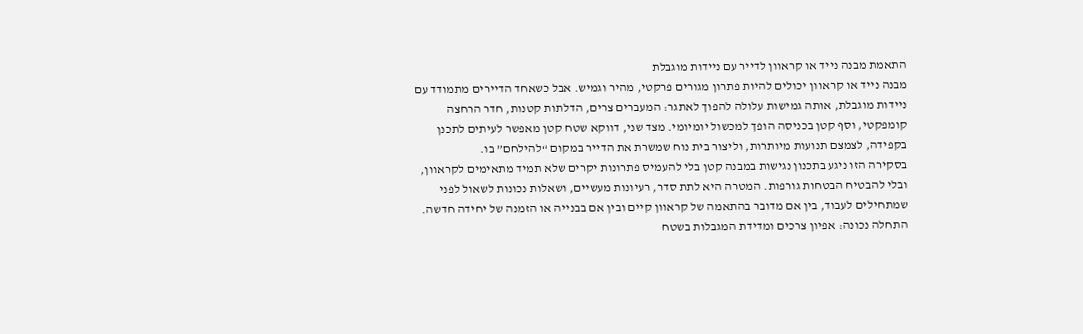התאמת מבנה נייד או קראוון לדייר עם ניידות מוגבלת
מבנה נייד או קראוון יכולים להיות פתרון מגורים פרקטי, מהיר וגמיש. אבל כשאחד הדיירים מתמודד עם ניידות מוגבלת, אותה גמישות עלולה להפוך לאתגר: המעברים צרים, הדלתות קטנות, חדר הרחצה קומפקטי, וסף קטן בכניסה הופך למכשול יומיומי. מצד שני, דווקא שטח קטן מאפשר לעיתים לתכנן בקפידה, לצמצם תנועות מיותרות, וליצור בית נוח שמשרת את הדייר במקום “להילחם” בו.
בסקירה הזו ניגע בתכנון נגישות במבנה קטן בלי להעמיס פתרונות יקרים שלא תמיד מתאימים לקראוון, ובלי להבטיח הבטחות גורפות. המטרה היא לתת סדר, רעיונות מעשיים, ושאלות נכונות לשאול לפני שמתחילים לעבוד, בין אם מדובר בהתאמה של קראוון קיים ובין אם בבנייה או הזמנה של יחידה חדשה.
התחלה נכונה: אפיון צרכים ומדידת המגבלות בשטח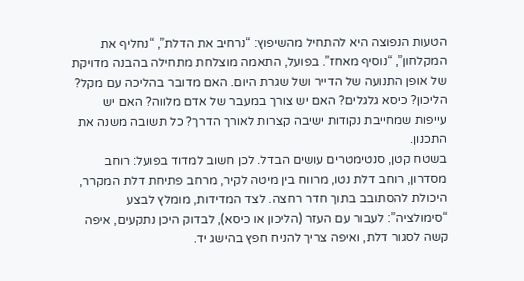הטעות הנפוצה היא להתחיל מהשיפוץ: “נרחיב את הדלת”, “נחליף את המקלחון”, “נוסיף מאחז”. בפועל, התאמה מוצלחת מתחילה בהבנה מדויקת של אופן התנועה של הדייר ושל שגרת היום. האם מדובר בהליכה עם מקל? הליכון? כיסא גלגלים? האם יש צורך במעבר של אדם מלווה? האם יש עייפות שמחייבת נקודות ישיבה קצרות לאורך הדרך? כל תשובה משנה את התכנון.
בשטח קטן, סנטימטרים עושים הבדל. לכן חשוב למדוד בפועל: רוחב מסדרון, רוחב דלת נטו, מרווח בין מיטה לקיר, מרחב פתיחת דלת המקרר, היכולת להסתובב בתוך חדר רחצה. לצד המדידות, מומלץ לבצע “סימולציה”: לעבור עם העזר (הליכון או כיסא), לבדוק היכן נתקעים, איפה קשה לסגור דלת, ואיפה צריך להניח חפץ בהישג יד.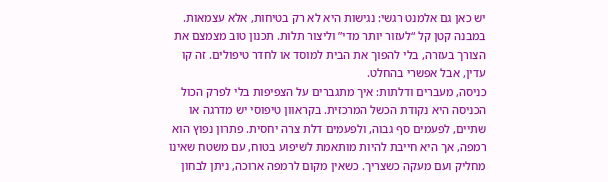יש כאן גם אלמנט רגשי: נגישות היא לא רק בטיחות, אלא עצמאות. במבנה קטן קל “לעזור יותר מדי” וליצור תלות. תכנון טוב מצמצם את הצורך בעזרה, בלי להפוך את הבית למוסד או לחדר טיפולים. זה קו עדין, אבל אפשרי בהחלט.
כניסה, מעברים ודלתות: איך מתגברים על הצפיפות בלי לפרק הכול
הכניסה היא נקודת הכשל המרכזית. בקראוון טיפוסי יש מדרגה או שתיים, לפעמים סף גבוה, ולפעמים דלת צרה יחסית. פתרון נפוץ הוא רמפה, אך היא חייבת להיות מותאמת לשיפוע בטוח, עם משטח שאינו מחליק ועם מעקה כשצריך. כשאין מקום לרמפה ארוכה, ניתן לבחון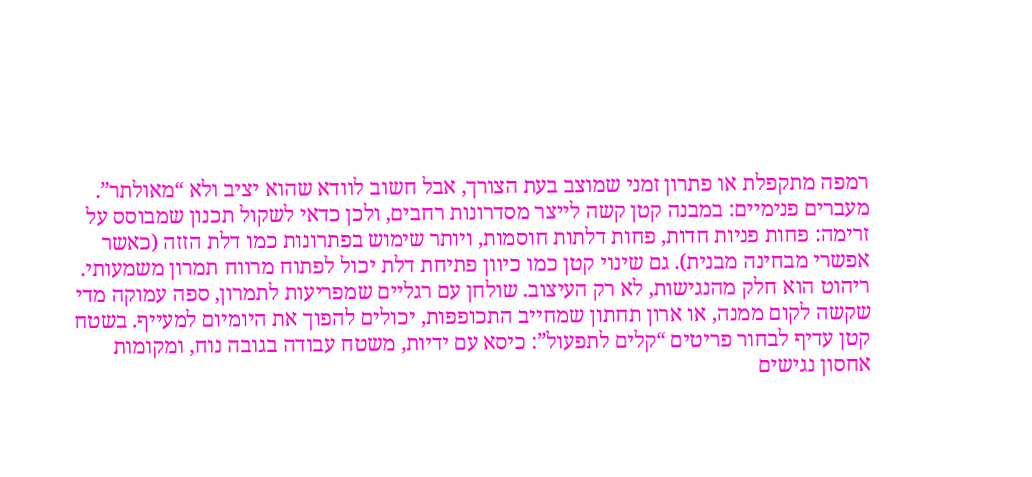רמפה מתקפלת או פתרון זמני שמוצב בעת הצורך, אבל חשוב לוודא שהוא יציב ולא “מאולתר”.
מעברים פנימיים: במבנה קטן קשה לייצר מסדרונות רחבים, ולכן כדאי לשקול תכנון שמבוסס על זרימה: פחות פניות חדות, פחות דלתות חוסמות, ויותר שימוש בפתרונות כמו דלת הזזה (כאשר אפשרי מבחינה מבנית). גם שינוי קטן כמו כיוון פתיחת דלת יכול לפתוח מרווח תמרון משמעותי.
ריהוט הוא חלק מהנגישות, לא רק העיצוב. שולחן עם רגליים שמפריעות לתמרון, ספה עמוקה מדי שקשה לקום ממנה, או ארון תחתון שמחייב התכופפות, יכולים להפוך את היומיום למעייף. בשטח קטן עדיף לבחור פריטים “קלים לתפעול”: כיסא עם ידיות, משטח עבודה בגובה נוח, ומקומות אחסון נגישים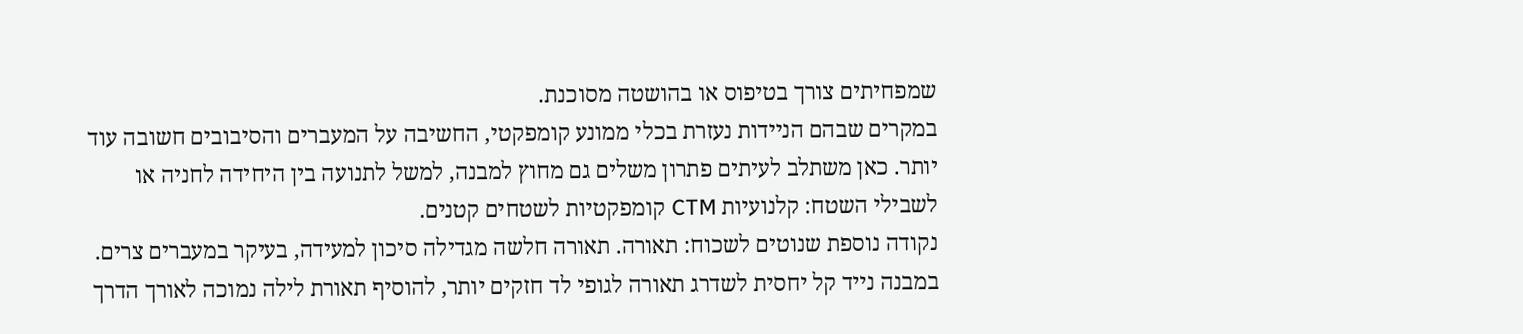שמפחיתים צורך בטיפוס או בהושטה מסוכנת.
במקרים שבהם הניידות נעזרת בכלי ממונע קומפקטי, החשיבה על המעברים והסיבובים חשובה עוד יותר. כאן משתלב לעיתים פתרון משלים גם מחוץ למבנה, למשל לתנועה בין היחידה לחניה או לשבילי השטח: קלנועיות CTM קומפקטיות לשטחים קטנים.
נקודה נוספת שנוטים לשכוח: תאורה. תאורה חלשה מגדילה סיכון למעידה, בעיקר במעברים צרים. במבנה נייד קל יחסית לשדרג תאורה לגופי לד חזקים יותר, להוסיף תאורת לילה נמוכה לאורך הדרך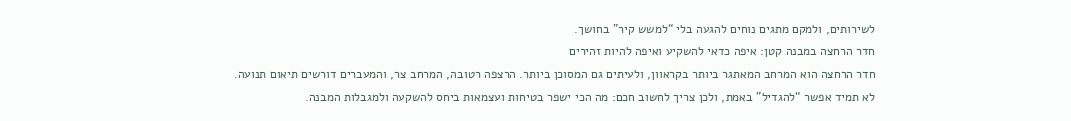לשירותים, ולמקם מתגים נוחים להגעה בלי “למשש קיר” בחושך.
חדר הרחצה במבנה קטן: איפה כדאי להשקיע ואיפה להיות זהירים
חדר הרחצה הוא המרחב המאתגר ביותר בקראוון, ולעיתים גם המסוכן ביותר. הרצפה רטובה, המרחב צר, והמעברים דורשים תיאום תנועה. לא תמיד אפשר “להגדיל” באמת, ולכן צריך לחשוב חכם: מה הכי ישפר בטיחות ועצמאות ביחס להשקעה ולמגבלות המבנה.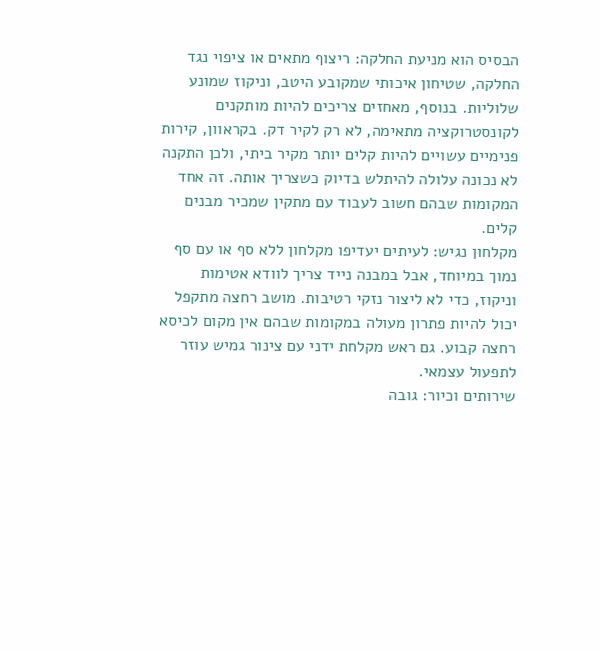הבסיס הוא מניעת החלקה: ריצוף מתאים או ציפוי נגד החלקה, שטיחון איכותי שמקובע היטב, וניקוז שמונע שלוליות. בנוסף, מאחזים צריכים להיות מותקנים לקונסטרוקציה מתאימה, לא רק לקיר דק. בקראוון, קירות פנימיים עשויים להיות קלים יותר מקיר ביתי, ולכן התקנה לא נכונה עלולה להיתלש בדיוק כשצריך אותה. זה אחד המקומות שבהם חשוב לעבוד עם מתקין שמכיר מבנים קלים.
מקלחון נגיש: לעיתים יעדיפו מקלחון ללא סף או עם סף נמוך במיוחד, אבל במבנה נייד צריך לוודא אטימות וניקוז, כדי לא ליצור נזקי רטיבות. מושב רחצה מתקפל יכול להיות פתרון מעולה במקומות שבהם אין מקום לכיסא רחצה קבוע. גם ראש מקלחת ידני עם צינור גמיש עוזר לתפעול עצמאי.
שירותים וכיור: גובה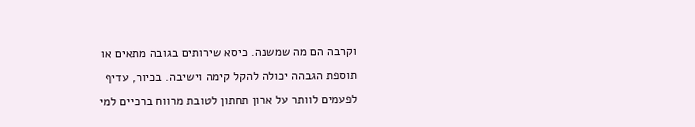וקרבה הם מה שמשנה. כיסא שירותים בגובה מתאים או תוספת הגבהה יכולה להקל קימה וישיבה. בכיור, עדיף לפעמים לוותר על ארון תחתון לטובת מרווח ברכיים למי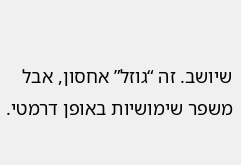שיושב. זה “גוזל” אחסון, אבל משפר שימושיות באופן דרמטי.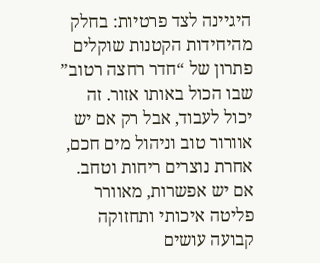היגיינה לצד פרטיות: בחלק מהיחידות הקטנות שוקלים פתרון של “חדר רחצה רטוב” שבו הכול באותו אזור. זה יכול לעבוד, אבל רק אם יש אוורור טוב וניהול מים חכם, אחרת נוצרים ריחות וטחב. אם יש אפשרות, מאוורר פליטה איכותי ותחזוקה קבועה עושים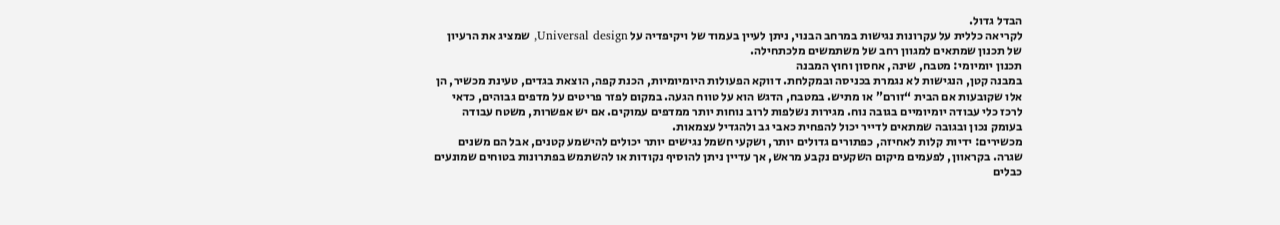הבדל גדול.
לקריאה כללית על עקרונות נגישות במרחב הבנוי, ניתן לעיין בעמוד של ויקיפדיה על Universal design, שמציג את הרעיון של תכנון שמתאים למגוון רחב של משתמשים מלכתחילה.
תכנון יומיומי: מטבח, שינה, אחסון וחוץ המבנה
במבנה קטן, הנגישות לא נגמרת בכניסה ובמקלחת. דווקא הפעולות היומיומיות, הכנת קפה, הוצאת בגדים, טעינת מכשיר, הן אלו שקובעות אם הבית “זורם” או מתיש. במטבח, הדגש הוא על טווח הגעה. במקום לפזר פריטים על מדפים גבוהים, כדאי לרכז כלי עבודה יומיומיים בגובה נוח. מגירות נשלפות לרוב נוחות יותר ממדפים עמוקים. אם יש אפשרות, משטח עבודה בעומק נכון ובגובה שמתאים לדייר יכול להפחית כאבי גב ולהגדיל עצמאות.
מכשירים: ידיות קלות לאחיזה, כפתורים גדולים יותר, ושקעי חשמל נגישים יותר יכולים להישמע קטנים, אבל הם משנים שגרה. בקראוון, לפעמים מיקום השקעים נקבע מראש, אך עדיין ניתן להוסיף נקודות או להשתמש בפתרונות בטוחים שמונעים כבלים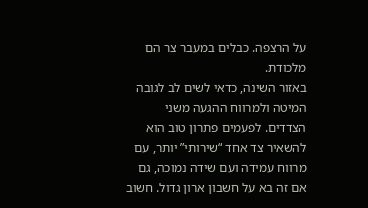על הרצפה. כבלים במעבר צר הם מלכודת.
באזור השינה, כדאי לשים לב לגובה המיטה ולמרווח ההגעה משני הצדדים. לפעמים פתרון טוב הוא להשאיר צד אחד “שירותי” יותר, עם מרווח עמידה ועם שידה נמוכה, גם אם זה בא על חשבון ארון גדול. חשוב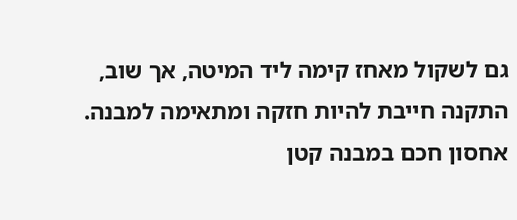גם לשקול מאחז קימה ליד המיטה, אך שוב, התקנה חייבת להיות חזקה ומתאימה למבנה.
אחסון חכם במבנה קטן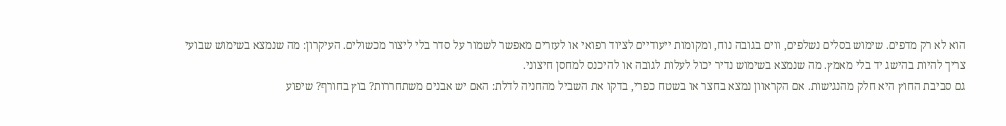הוא לא רק מדפים. שימוש בסלים נשלפים, ווים בגובה נוח, ומקומות ייעודיים לציוד רפואי או לעזרים מאפשר לשמור על סדר בלי ליצור מכשולים. העיקרון: מה שנמצא בשימוש שבועי צריך להיות בהישג יד בלי מאמץ. מה שנמצא בשימוש נדיר יכול לעלות לגובה או להיכנס למחסן חיצוני.
גם סביבת החוץ היא חלק מהנגישות. אם הקראוון נמצא בחצר או בשטח כפרי, בדקו את השביל מהחניה לדלת: האם יש אבנים משתחררות? בוץ בחורף? שיפוע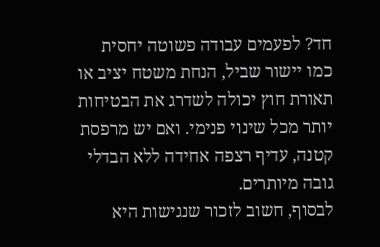חד? לפעמים עבודה פשוטה יחסית כמו יישור שביל, הנחת משטח יציב או תאורת חוץ יכולה לשדרג את הבטיחות יותר מכל שינוי פנימי. ואם יש מרפסת קטנה, עדיף רצפה אחידה ללא הבדלי גובה מיותרים.
לבסוף, חשוב לזכור שנגישות היא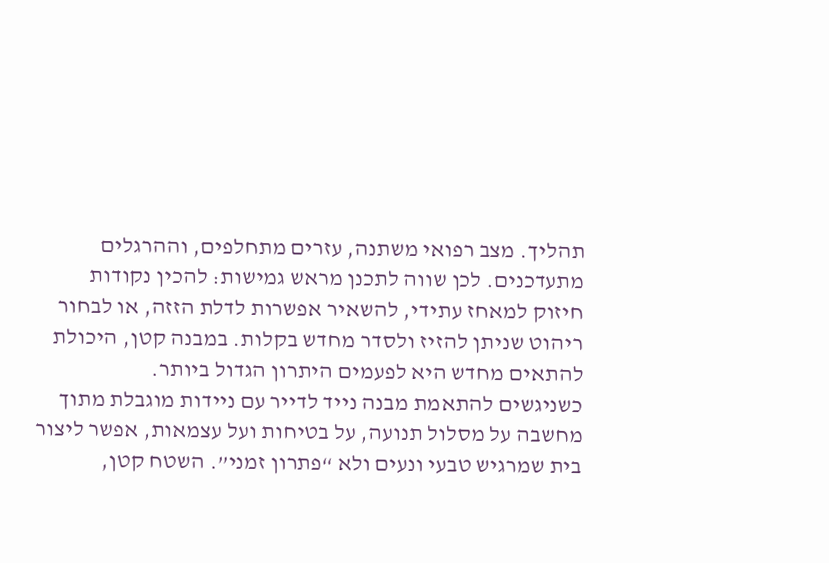תהליך. מצב רפואי משתנה, עזרים מתחלפים, וההרגלים מתעדכנים. לכן שווה לתכנן מראש גמישות: להכין נקודות חיזוק למאחז עתידי, להשאיר אפשרות לדלת הזזה, או לבחור ריהוט שניתן להזיז ולסדר מחדש בקלות. במבנה קטן, היכולת להתאים מחדש היא לפעמים היתרון הגדול ביותר.
כשניגשים להתאמת מבנה נייד לדייר עם ניידות מוגבלת מתוך מחשבה על מסלול תנועה, על בטיחות ועל עצמאות, אפשר ליצור בית שמרגיש טבעי ונעים ולא “פתרון זמני”. השטח קטן,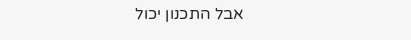אבל התכנון יכול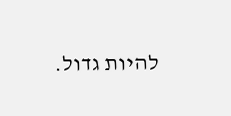להיות גדול.